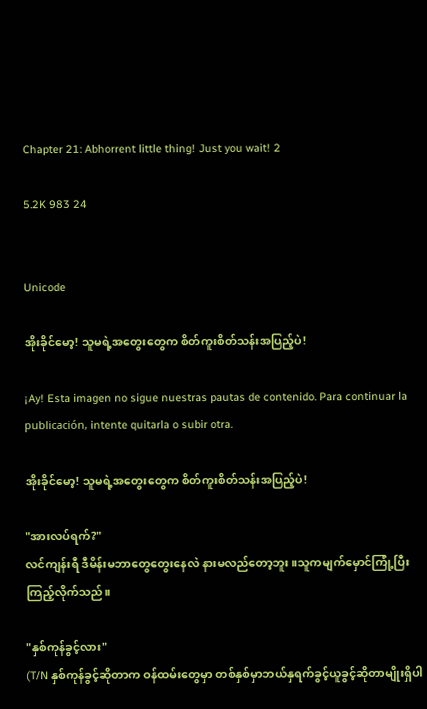Chapter 21: Abhorrent little thing! Just you wait! 2

5.2K 983 24


Unicode

အိုးခိုင်မော့! သူမရဲ့အတွေးတွေက စိတ်ကူးစိတ်သန်းအပြည့်ပဲ!

¡Ay! Esta imagen no sigue nuestras pautas de contenido. Para continuar la publicación, intente quitarla o subir otra.

အိုးခိုင်မော့! သူမရဲ့အတွေးတွေက စိတ်ကူးစိတ်သန်းအပြည့်ပဲ!

"အားလပ်ရက်?"
လင်ကျန်းရီ ဒီမိန်းမဘာတွေတွေးနေလဲ နားမလည်တော့ဘူး။သူကမျက်မှောင်ကြုံ့ပြီး ကြည့်လိုက်သည်။

"နှစ်ကုန်ခွင့်လား"
(T/N နှစ်ကုန်ခွင့်ဆိုတာက ဝန်ထမ်းတွေမှာ တစ်နှစ်မှာဘယ်နှရက်ခွင့်ယူခွင့်ဆိုတာမျိုးရှိပါ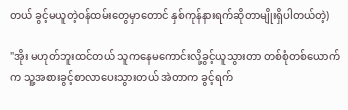တယ် ခွင့်မယူတဲ့ဝန်ထမ်းတွေမှာတောင် နှစ်ကုန်နားရက်ဆိုတာမျိုးရှိပါတယ်တဲ့)

"အိုး မဟုတ်ဘူးထင်တယ် သူကနေမကောင်းလို့ခွင့်ယူသွားတာ တစ်စုံတစ်ယောက်က သူ့အစားခွင့်စာလာပေးသွားတယ် အဲတာက ခွင့်ရက်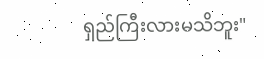ရှည်ကြီးလားမသိဘူး"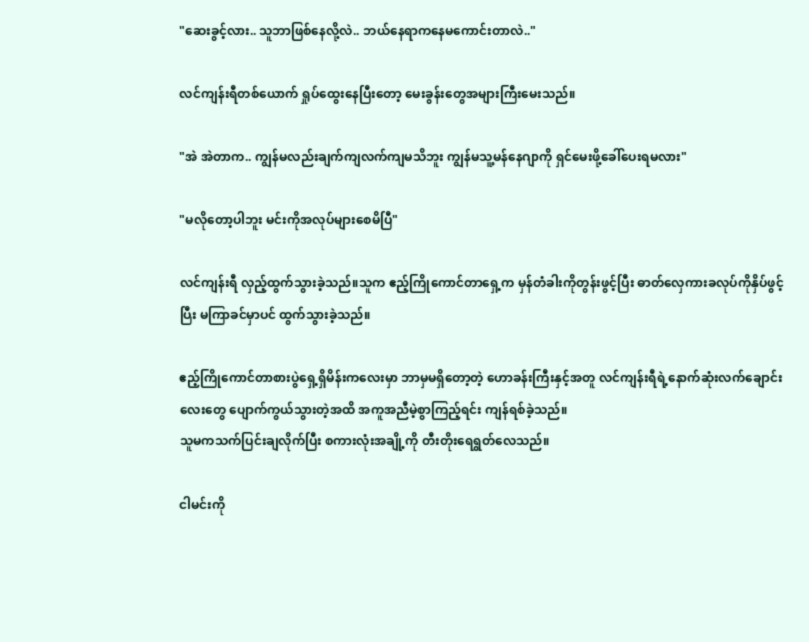"ဆေးခွင့်လား.. သူဘာဖြစ်နေလို့လဲ.. ဘယ်နေရာကနေမကောင်းတာလဲ.."

လင်ကျန်းရီတစ်ယောက် ရှုပ်ထွေးနေပြီးတော့ မေးခွန်းတွေအများကြီးမေးသည်။

"အဲ အဲတာက.. ကျွန်မလည်းချက်ကျလက်ကျမသိဘူး ကျွန်မသူ့မန်နေဂျာကို ရှင်မေးဖို့ခေါ်ပေးရမလား"

"မလိုတော့ပါဘူး မင်းကိုအလုပ်များစေမိပြီ"

လင်ကျန်းရီ လှည့်ထွက်သွားခဲ့သည်။သူက ဧည့်ကြိုကောင်တာရှေ့က မှန်တံခါးကိုတွန်းဖွင့်ပြီး ဓာတ်လှေကားခလုပ်ကိုနှိပ်ဖွင့်ပြီး မကြာခင်မှာပင် ထွက်သွားခဲ့သည်။

ဧည့်ကြိုကောင်တာစားပွဲရှေ့ရှိမိန်းကလေးမှာ ဘာမှမရှိတော့တဲ့ ဟောခန်းကြီးနှင့်အတူ လင်ကျန်းရီရဲ့နောက်ဆုံးလက်ချောင်းလေးတွေ ပျောက်ကွယ်သွားတဲ့အထိ အကူအညီမဲ့စွာကြည့်ရင်း ကျန်ရစ်ခဲ့သည်။
သူမကသက်ပြင်းချလိုက်ပြီး စကားလုံးအချို့ကို တီးတိုးရေရွတ်လေသည်။

ငါမင်းကို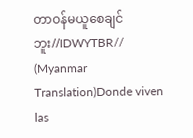တာဝန်မယူစေချင်ဘူး//IDWYTBR// (Myanmar Translation)Donde viven las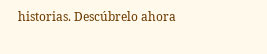historias. Descúbrelo ahora